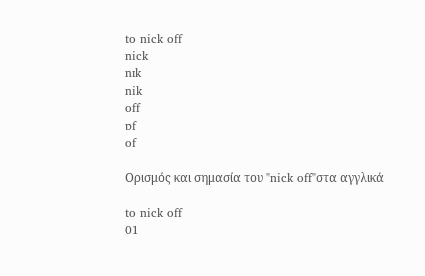to nick off
nick
nɪk
nik
off
ɒf
of

Ορισμός και σημασία του "nick off"στα αγγλικά

to nick off
01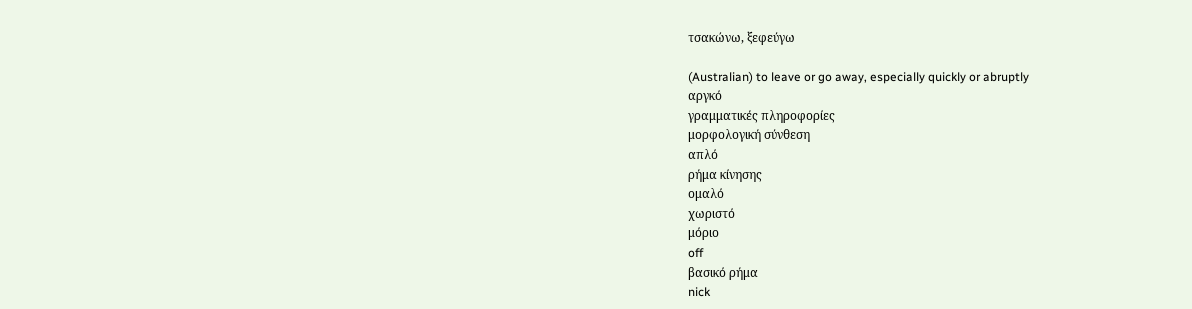τσακώνω, ξεφεύγω

(Australian) to leave or go away, especially quickly or abruptly
αργκό
γραμματικές πληροφορίες
μορφολογική σύνθεση
απλό
ρήμα κίνησης
ομαλό
χωριστό
μόριο
off
βασικό ρήμα
nick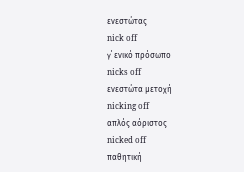ενεστώτας
nick off
γ΄ ενικό πρόσωπο
nicks off
ενεστώτα μετοχή
nicking off
απλός αόριστος
nicked off
παθητική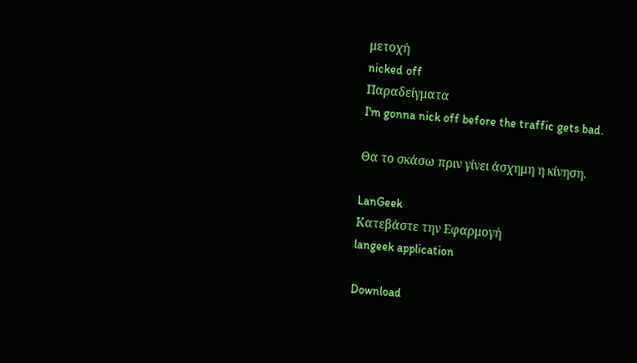μετοχή
nicked off
Παραδείγματα
I'm gonna nick off before the traffic gets bad.

Θα το σκάσω πριν γίνει άσχημη η κίνηση.

LanGeek
Κατεβάστε την Εφαρμογή
langeek application

Download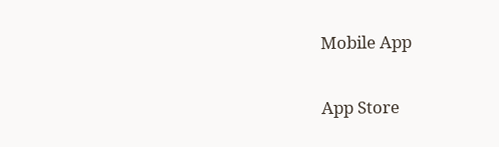Mobile App

App Store